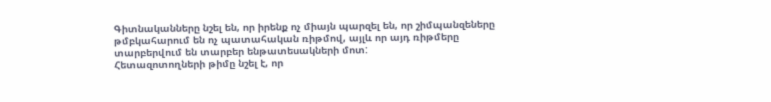Գիտնականները նշել են, որ իրենք ոչ միայն պարզել են, որ շիմպանզեները թմբկահարում են ոչ պատահական ռիթմով, այլև որ այդ ռիթմերը տարբերվում են տարբեր ենթատեսակների մոտ:
Հետազոտողների թիմը նշել է, որ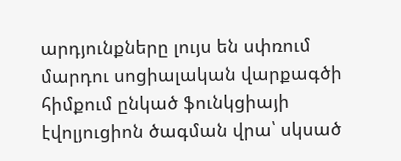արդյունքները լույս են սփռում մարդու սոցիալական վարքագծի հիմքում ընկած ֆունկցիայի էվոլյուցիոն ծագման վրա՝ սկսած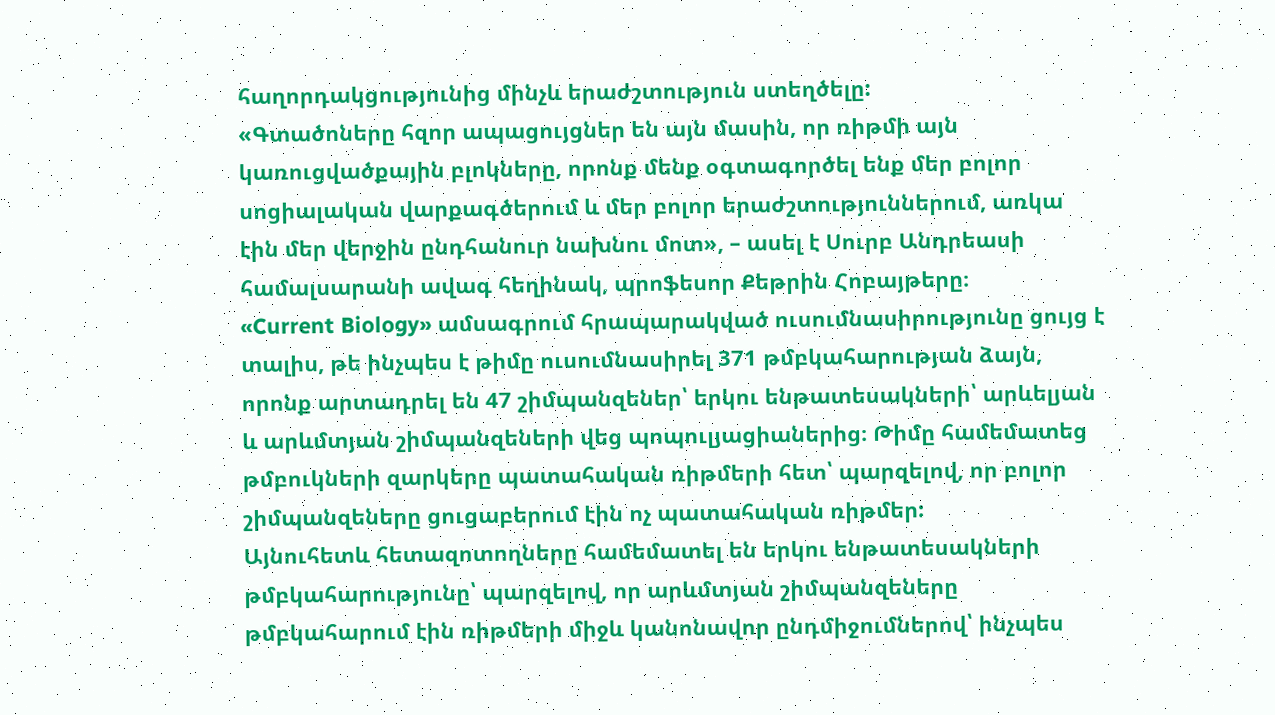հաղորդակցությունից մինչև երաժշտություն ստեղծելը:
«Գտածոները հզոր ապացույցներ են այն մասին, որ ռիթմի այն կառուցվածքային բլոկները, որոնք մենք օգտագործել ենք մեր բոլոր սոցիալական վարքագծերում և մեր բոլոր երաժշտություններում, առկա էին մեր վերջին ընդհանուր նախնու մոտ», – ասել է Սուրբ Անդրեասի համալսարանի ավագ հեղինակ, պրոֆեսոր Քեթրին Հոբայթերը։
«Current Biology» ամսագրում հրապարակված ուսումնասիրությունը ցույց է տալիս, թե ինչպես է թիմը ուսումնասիրել 371 թմբկահարության ձայն, որոնք արտադրել են 47 շիմպանզեներ՝ երկու ենթատեսակների՝ արևելյան և արևմտյան շիմպանզեների վեց պոպուլյացիաներից։ Թիմը համեմատեց թմբուկների զարկերը պատահական ռիթմերի հետ՝ պարզելով, որ բոլոր շիմպանզեները ցուցաբերում էին ոչ պատահական ռիթմեր:
Այնուհետև հետազոտողները համեմատել են երկու ենթատեսակների թմբկահարությունը՝ պարզելով, որ արևմտյան շիմպանզեները թմբկահարում էին ռիթմերի միջև կանոնավոր ընդմիջումներով՝ ինչպես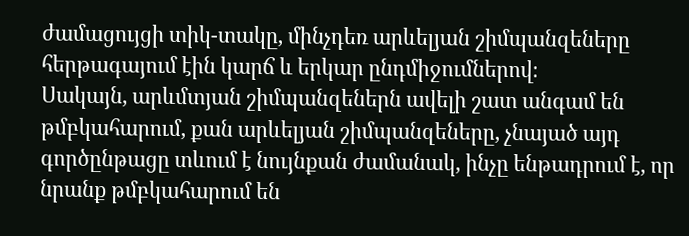ժամացույցի տիկ-տակը, մինչդեռ արևելյան շիմպանզեները հերթագայում էին կարճ և երկար ընդմիջումներով։
Սակայն, արևմտյան շիմպանզեներն ավելի շատ անգամ են թմբկահարում, քան արևելյան շիմպանզեները, չնայած այդ գործընթացը տևում է նույնքան ժամանակ, ինչը ենթադրում է, որ նրանք թմբկահարում են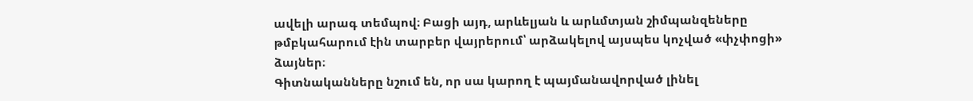ավելի արագ տեմպով։ Բացի այդ, արևելյան և արևմտյան շիմպանզեները թմբկահարում էին տարբեր վայրերում՝ արձակելով այսպես կոչված «փչփոցի» ձայներ։
Գիտնականները նշում են, որ սա կարող է պայմանավորված լինել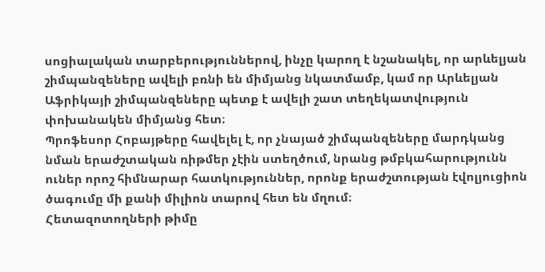սոցիալական տարբերություններով, ինչը կարող է նշանակել, որ արևելյան շիմպանզեները ավելի բռնի են միմյանց նկատմամբ, կամ որ Արևելյան Աֆրիկայի շիմպանզեները պետք է ավելի շատ տեղեկատվություն փոխանակեն միմյանց հետ։
Պրոֆեսոր Հոբայթերը հավելել է, որ չնայած շիմպանզեները մարդկանց նման երաժշտական ռիթմեր չէին ստեղծում, նրանց թմբկահարությունն ուներ որոշ հիմնարար հատկություններ, որոնք երաժշտության էվոլյուցիոն ծագումը մի քանի միլիոն տարով հետ են մղում։
Հետազոտողների թիմը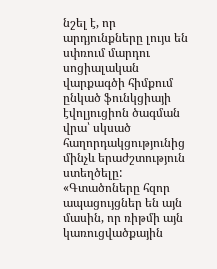նշել է, որ արդյունքները լույս են սփռում մարդու սոցիալական վարքագծի հիմքում ընկած ֆունկցիայի էվոլյուցիոն ծագման վրա՝ սկսած հաղորդակցությունից մինչև երաժշտություն ստեղծելը:
«Գտածոները հզոր ապացույցներ են այն մասին, որ ռիթմի այն կառուցվածքային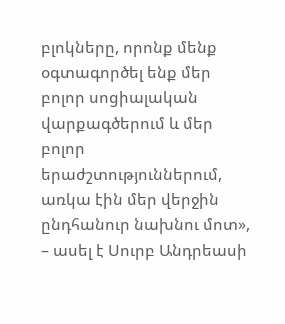բլոկները, որոնք մենք օգտագործել ենք մեր բոլոր սոցիալական վարքագծերում և մեր բոլոր երաժշտություններում, առկա էին մեր վերջին ընդհանուր նախնու մոտ», – ասել է Սուրբ Անդրեասի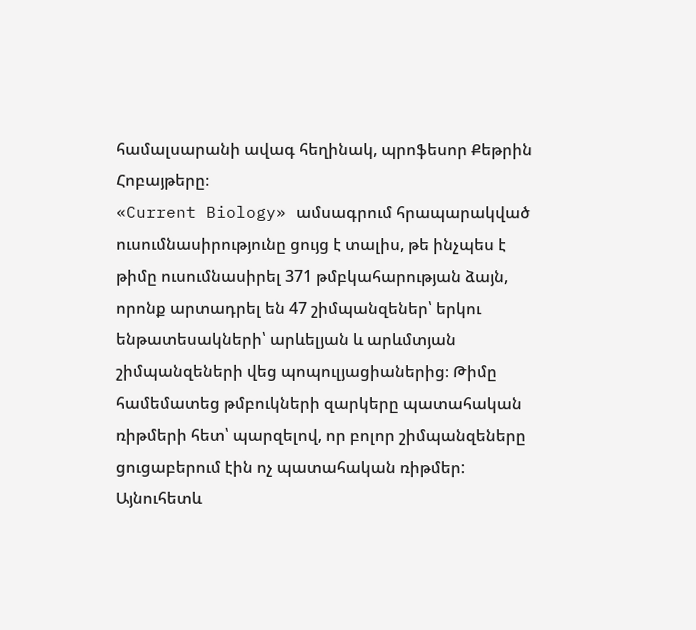համալսարանի ավագ հեղինակ, պրոֆեսոր Քեթրին Հոբայթերը։
«Current Biology» ամսագրում հրապարակված ուսումնասիրությունը ցույց է տալիս, թե ինչպես է թիմը ուսումնասիրել 371 թմբկահարության ձայն, որոնք արտադրել են 47 շիմպանզեներ՝ երկու ենթատեսակների՝ արևելյան և արևմտյան շիմպանզեների վեց պոպուլյացիաներից։ Թիմը համեմատեց թմբուկների զարկերը պատահական ռիթմերի հետ՝ պարզելով, որ բոլոր շիմպանզեները ցուցաբերում էին ոչ պատահական ռիթմեր:
Այնուհետև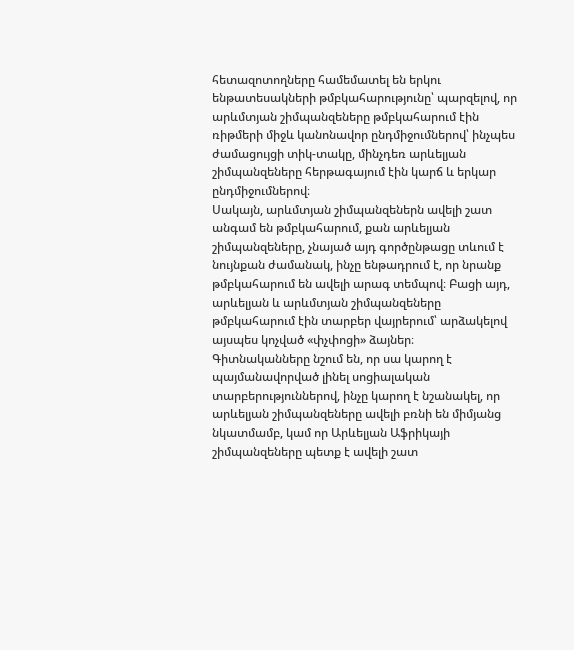հետազոտողները համեմատել են երկու ենթատեսակների թմբկահարությունը՝ պարզելով, որ արևմտյան շիմպանզեները թմբկահարում էին ռիթմերի միջև կանոնավոր ընդմիջումներով՝ ինչպես ժամացույցի տիկ-տակը, մինչդեռ արևելյան շիմպանզեները հերթագայում էին կարճ և երկար ընդմիջումներով։
Սակայն, արևմտյան շիմպանզեներն ավելի շատ անգամ են թմբկահարում, քան արևելյան շիմպանզեները, չնայած այդ գործընթացը տևում է նույնքան ժամանակ, ինչը ենթադրում է, որ նրանք թմբկահարում են ավելի արագ տեմպով։ Բացի այդ, արևելյան և արևմտյան շիմպանզեները թմբկահարում էին տարբեր վայրերում՝ արձակելով այսպես կոչված «փչփոցի» ձայներ։
Գիտնականները նշում են, որ սա կարող է պայմանավորված լինել սոցիալական տարբերություններով, ինչը կարող է նշանակել, որ արևելյան շիմպանզեները ավելի բռնի են միմյանց նկատմամբ, կամ որ Արևելյան Աֆրիկայի շիմպանզեները պետք է ավելի շատ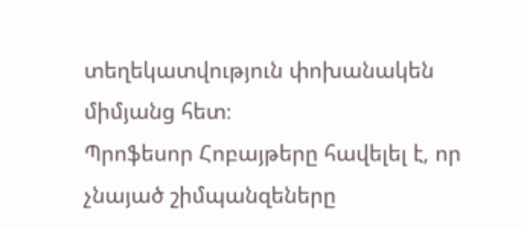տեղեկատվություն փոխանակեն միմյանց հետ։
Պրոֆեսոր Հոբայթերը հավելել է, որ չնայած շիմպանզեները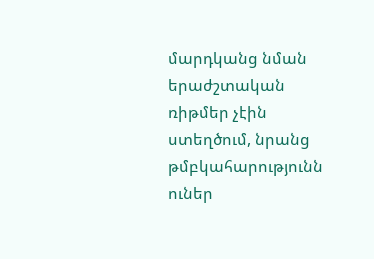մարդկանց նման երաժշտական ռիթմեր չէին ստեղծում, նրանց թմբկահարությունն ուներ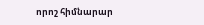որոշ հիմնարար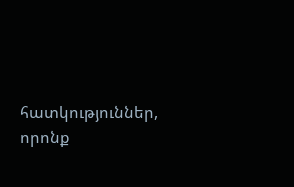հատկություններ, որոնք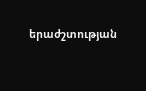երաժշտության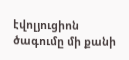էվոլյուցիոն ծագումը մի քանի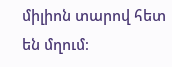միլիոն տարով հետ են մղում։